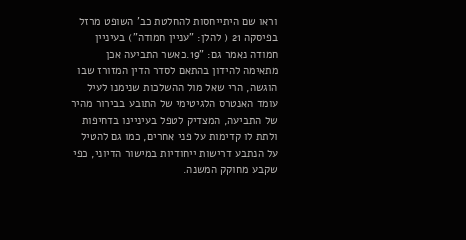וראו שם היתייחסות להחלטת כב' השופט מרזל בפיסקה 21 ( להלן: "עניין חמודה") בעיניין חמודה נאמר גם: "19.כאשר התביעה אכן מתאימה להידון בהתאם לסדר הדין המזורז שבו הוגשה, הרי שאל מול ההשלכות שנימנו לעיל עומד האנטרס הלגיטימי של התובע בבירור מהיר של התביעה, המצדיק לטפל בעיניינו בדחיפות ולתת לו קדימות על פני אחרים, כמו גם להטיל על הנתבע דרישות ייחודיות במישור הדיוני, כפי שקבע מחוקק המשנה.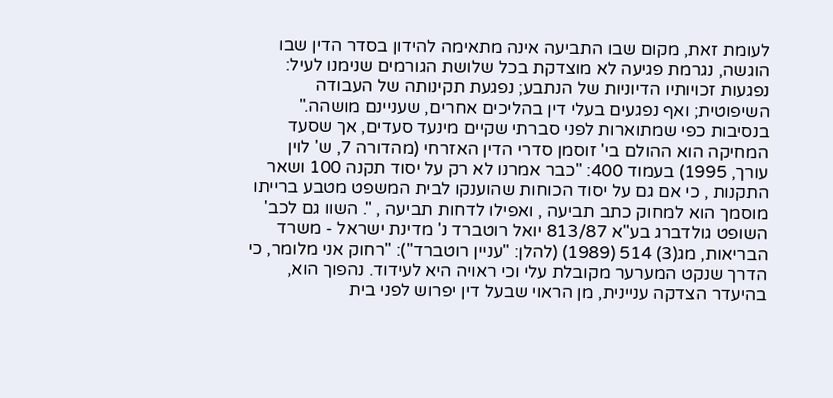לעומת זאת, מקום שבו התביעה אינה מתאימה להידון בסדר הדין שבו הוגשה, נגרמת פגיעה לא מוצדקת בכל שלושת הגורמים שנימנו לעיל: נפגעות זכויותיו הדיוניות של הנתבע; נפגעת תקינותה של העבודה השיפוטית; ואף נפגעים בעלי דין בהליכים אחרים, שעניינם מושהה." בנסיבות כפי שמתוארות לפני סברתי שקיים מינעד סעדים, אך שסעד המחיקה הוא ההולם בי' זוסמן סדרי הדין האזרחי (מהדורה 7, ש' לוין עורך, 1995) בעמוד 400: "כבר אמרנו לא רק על יסוד תקנה 100 ושאר התקנות , כי אם גם על יסוד הכוחות שהוענקו לבית המשפט מטבע ברייתו מוסמך הוא למחוק כתב תביעה , ואפילו לדחות תביעה , ". השוו גם לכב' השופט גולדברג בע"א 813/87 יואל רוטברד נ' מדינת ישראל - משרד הבריאות, מג(3) 514 (1989) (להלן: "עניין רוטברד"): "רחוק אני מלומר, כי הדרך שנקט המערער מקובלת עלי וכי ראויה היא לעידוד. נהפוך הוא, בהיעדר הצדקה עניינית, מן הראוי שבעל דין יפרוש לפני בית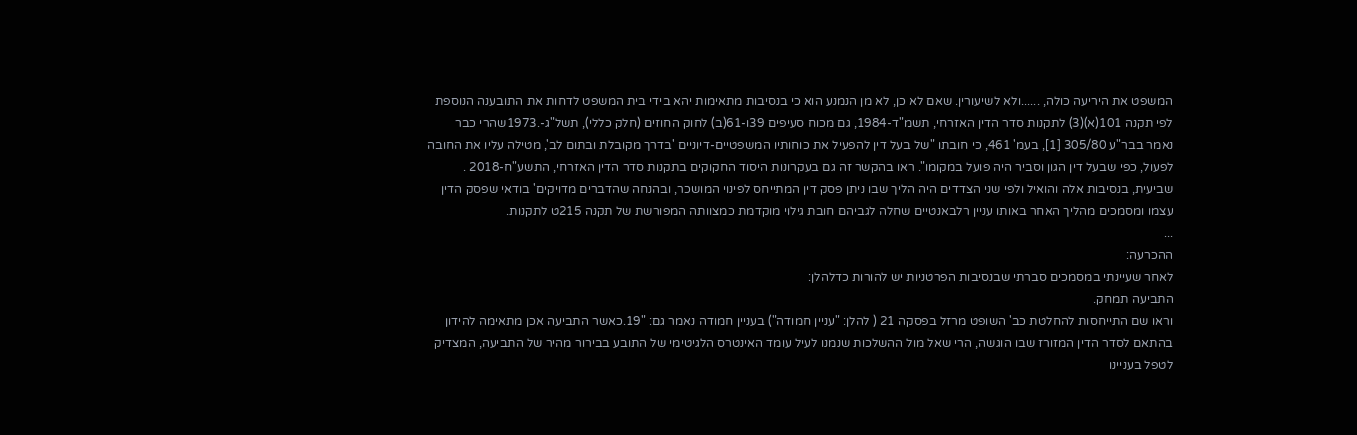המשפט את היריעה כולה, ......ולא לשיעורין. שאם לא כן, לא מן הנמנע הוא כי בנסיבות מתאימות יהא בידי בית המשפט לדחות את התובענה הנוספת לפי תקנה 101(א)(3) לתקנות סדר הדין האזרחי, תשמ"ד-1984, גם מכוח סעיפים 39ו-61(ב) לחוק החוזים (חלק כללי), תשל"ג-.1973שהרי כבר נאמר בבר"ע 305/80 [1], בעמ' 461, כי חובתו "של בעל דין להפעיל את כוחותיו המשפטיים-דיוניים 'בדרך מקובלת ובתום לב', מטילה עליו את החובה לפעול, כפי שבעל דין הגון וסביר היה פועל במקומו". ראו בהקשר זה גם בעקרונות היסוד החקוקים בתקנות סדר הדין האזרחי, התשע"ח-2018 .
שביעית, בנסיבות אלה והואיל ולפי שני הצדדים היה הליך שבו ניתן פסק דין המתייחס לפינוי המושכר, ובהנחה שהדברים מדויקים' בודאי שפסק הדין עצמו ומסמכים מהליך האחר באותו עניין רלבאנטיים שחלה לגביהם חובת גילוי מוקדמת כמצוותה המפורשת של תקנה 215ט לתקנות.
...
ההכרעה:
לאחר שעיינתי במסמכים סברתי שבנסיבות הפרטניות יש להורות כדלהלן:
התביעה תמחק.
וראו שם התייחסות להחלטת כב' השופט מרזל בפסקה 21 ( להלן: "עניין חמודה") בעניין חמודה נאמר גם: "19.כאשר התביעה אכן מתאימה להידון בהתאם לסדר הדין המזורז שבו הוגשה, הרי שאל מול ההשלכות שנמנו לעיל עומד האינטרס הלגיטימי של התובע בבירור מהיר של התביעה, המצדיק לטפל בעניינו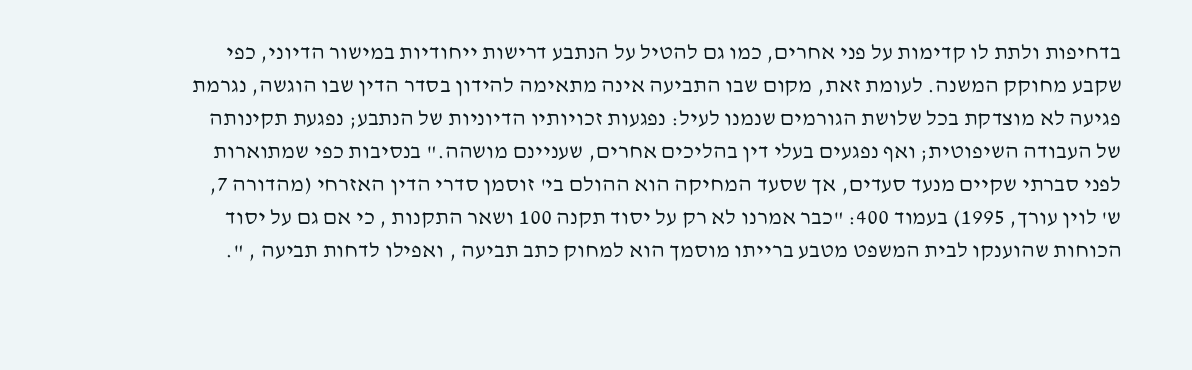בדחיפות ולתת לו קדימות על פני אחרים, כמו גם להטיל על הנתבע דרישות ייחודיות במישור הדיוני, כפי שקבע מחוקק המשנה. לעומת זאת, מקום שבו התביעה אינה מתאימה להידון בסדר הדין שבו הוגשה, נגרמת פגיעה לא מוצדקת בכל שלושת הגורמים שנמנו לעיל: נפגעות זכויותיו הדיוניות של הנתבע; נפגעת תקינותה של העבודה השיפוטית; ואף נפגעים בעלי דין בהליכים אחרים, שעניינם מושהה." בנסיבות כפי שמתוארות לפני סברתי שקיים מנעד סעדים, אך שסעד המחיקה הוא ההולם בי' זוסמן סדרי הדין האזרחי (מהדורה 7, ש' לוין עורך, 1995) בעמוד 400: "כבר אמרנו לא רק על יסוד תקנה 100 ושאר התקנות , כי אם גם על יסוד הכוחות שהוענקו לבית המשפט מטבע ברייתו מוסמך הוא למחוק כתב תביעה , ואפילו לדחות תביעה , ".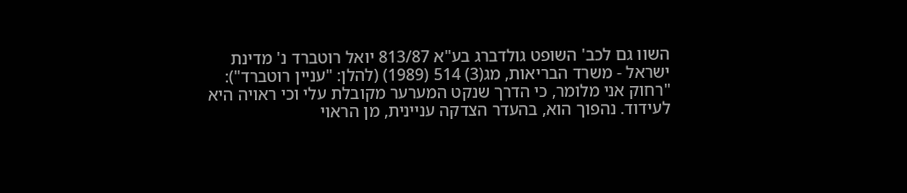השוו גם לכב' השופט גולדברג בע"א 813/87 יואל רוטברד נ' מדינת ישראל - משרד הבריאות, מג(3) 514 (1989) (להלן: "עניין רוטברד"): "רחוק אני מלומר, כי הדרך שנקט המערער מקובלת עלי וכי ראויה היא לעידוד. נהפוך הוא, בהעדר הצדקה עניינית, מן הראוי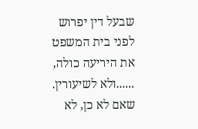שבעל דין יפרוש לפני בית המשפט את היריעה כולה, ......ולא לשיעורין. שאם לא כן, לא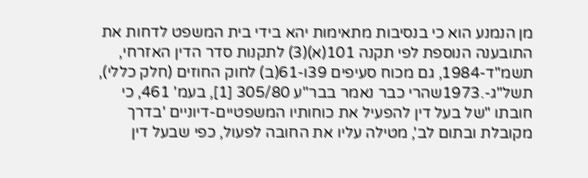מן הנמנע הוא כי בנסיבות מתאימות יהא בידי בית המשפט לדחות את התובענה הנוספת לפי תקנה 101(א)(3) לתקנות סדר הדין האזרחי, תשמ"ד-1984, גם מכוח סעיפים 39ו-61(ב) לחוק החוזים (חלק כללי), תשל"ג-.1973שהרי כבר נאמר בבר"ע 305/80 [1], בעמ' 461, כי חובתו "של בעל דין להפעיל את כוחותיו המשפטיים-דיוניים 'בדרך מקובלת ובתום לב', מטילה עליו את החובה לפעול, כפי שבעל דין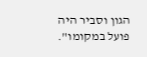הגון וסביר היה פועל במקומו".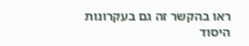ראו בהקשר זה גם בעקרונות היסוד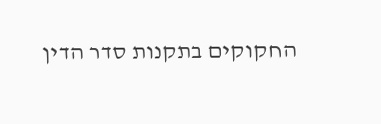החקוקים בתקנות סדר הדין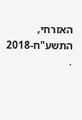האזרחי, התשע"ח-2018 .